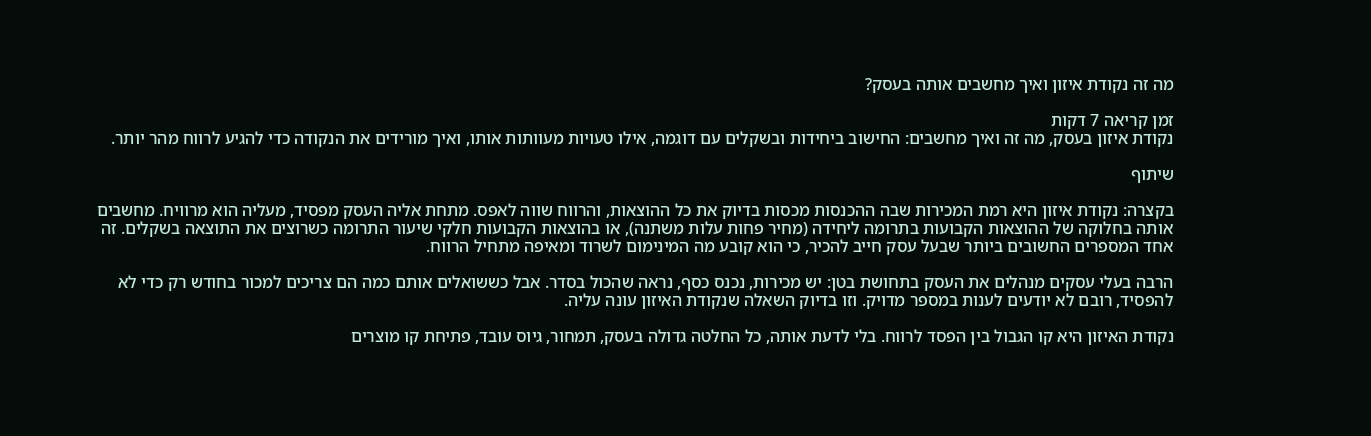מה זה נקודת איזון ואיך מחשבים אותה בעסק?

זמן קריאה 7 דקות
נקודת איזון בעסק, מה זה ואיך מחשבים: החישוב ביחידות ובשקלים עם דוגמה, אילו טעויות מעוותות אותו, ואיך מורידים את הנקודה כדי להגיע לרווח מהר יותר.

שיתוף

בקצרה: נקודת איזון היא רמת המכירות שבה ההכנסות מכסות בדיוק את כל ההוצאות, והרווח שווה לאפס. מתחת אליה העסק מפסיד, מעליה הוא מרוויח. מחשבים אותה בחלוקה של ההוצאות הקבועות בתרומה ליחידה (מחיר פחות עלות משתנה), או בהוצאות הקבועות חלקי שיעור התרומה כשרוצים את התוצאה בשקלים. זה אחד המספרים החשובים ביותר שבעל עסק חייב להכיר, כי הוא קובע מה המינימום לשרוד ומאיפה מתחיל הרווח.

הרבה בעלי עסקים מנהלים את העסק בתחושת בטן: יש מכירות, נכנס כסף, נראה שהכול בסדר. אבל כששואלים אותם כמה הם צריכים למכור בחודש רק כדי לא להפסיד, רובם לא יודעים לענות במספר מדויק. וזו בדיוק השאלה שנקודת האיזון עונה עליה.

נקודת האיזון היא קו הגבול בין הפסד לרווח. בלי לדעת אותה, כל החלטה גדולה בעסק, תמחור, גיוס עובד, פתיחת קו מוצרים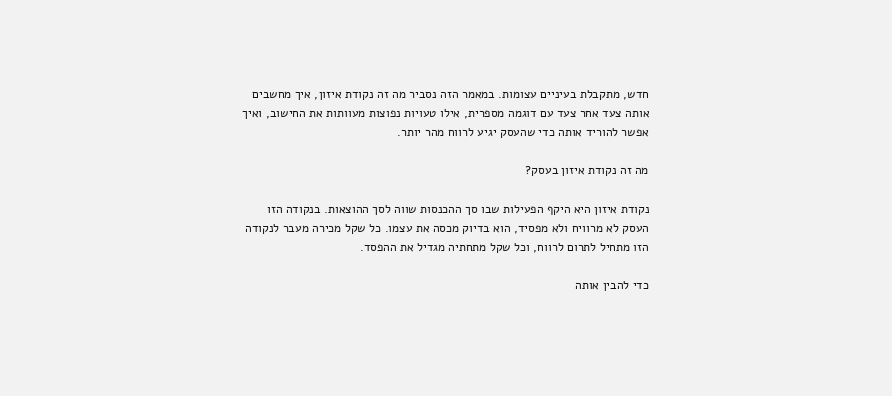חדש, מתקבלת בעיניים עצומות. במאמר הזה נסביר מה זה נקודת איזון, איך מחשבים אותה צעד אחר צעד עם דוגמה מספרית, אילו טעויות נפוצות מעוותות את החישוב, ואיך אפשר להוריד אותה כדי שהעסק יגיע לרווח מהר יותר.

מה זה נקודת איזון בעסק?

נקודת איזון היא היקף הפעילות שבו סך ההכנסות שווה לסך ההוצאות. בנקודה הזו העסק לא מרוויח ולא מפסיד, הוא בדיוק מכסה את עצמו. כל שקל מכירה מעבר לנקודה הזו מתחיל לתרום לרווח, וכל שקל מתחתיה מגדיל את ההפסד.

כדי להבין אותה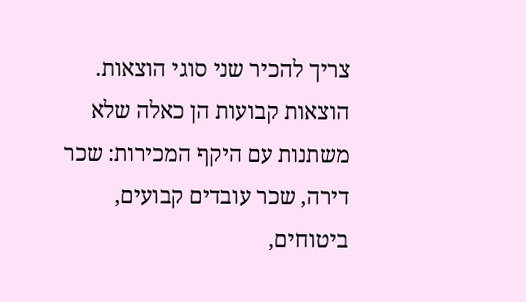צריך להכיר שני סוגי הוצאות. הוצאות קבועות הן כאלה שלא משתנות עם היקף המכירות: שכר דירה, שכר עובדים קבועים, ביטוחים,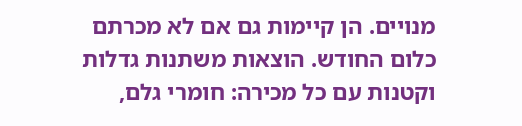מנויים. הן קיימות גם אם לא מכרתם כלום החודש. הוצאות משתנות גדלות וקטנות עם כל מכירה: חומרי גלם,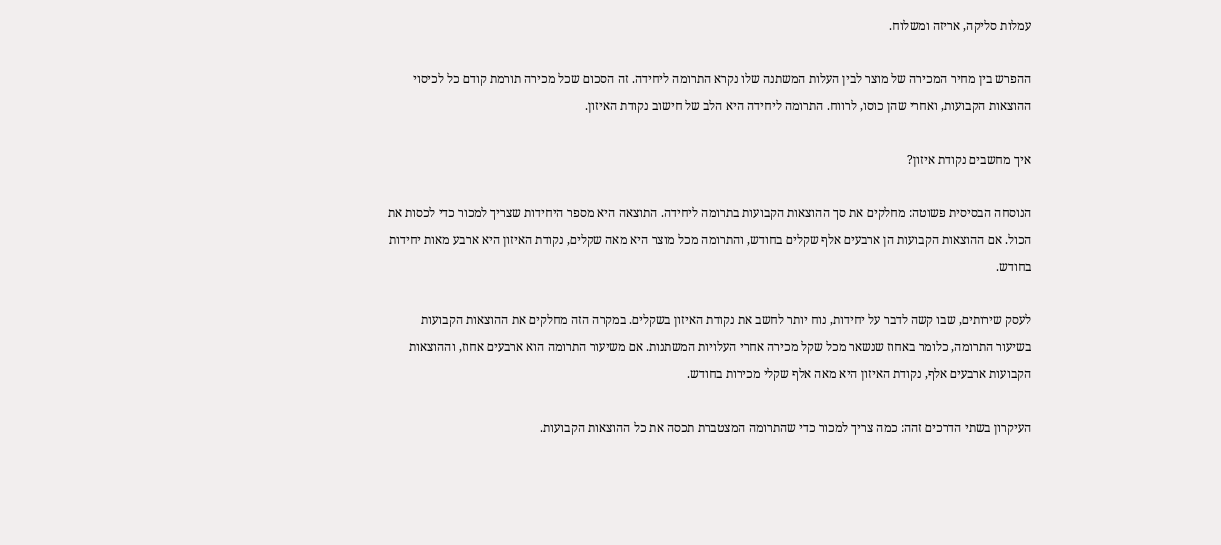עמלות סליקה, אריזה ומשלוח.

ההפרש בין מחיר המכירה של מוצר לבין העלות המשתנה שלו נקרא התרומה ליחידה. זה הסכום שכל מכירה תורמת קודם כל לכיסוי ההוצאות הקבועות, ואחרי שהן כוסו, לרווח. התרומה ליחידה היא הלב של חישוב נקודת האיזון.

איך מחשבים נקודת איזון?

הנוסחה הבסיסית פשוטה: מחלקים את סך ההוצאות הקבועות בתרומה ליחידה. התוצאה היא מספר היחידות שצריך למכור כדי לכסות את הכול. אם ההוצאות הקבועות הן ארבעים אלף שקלים בחודש, והתרומה מכל מוצר היא מאה שקלים, נקודת האיזון היא ארבע מאות יחידות בחודש.

לעסק שירותים, שבו קשה לדבר על יחידות, נוח יותר לחשב את נקודת האיזון בשקלים. במקרה הזה מחלקים את ההוצאות הקבועות בשיעור התרומה, כלומר באחוז שנשאר מכל שקל מכירה אחרי העלויות המשתנות. אם משיעור התרומה הוא ארבעים אחוז, וההוצאות הקבועות ארבעים אלף, נקודת האיזון היא מאה אלף שקלי מכירות בחודש.

העיקרון בשתי הדרכים זהה: כמה צריך למכור כדי שהתרומה המצטברת תכסה את כל ההוצאות הקבועות.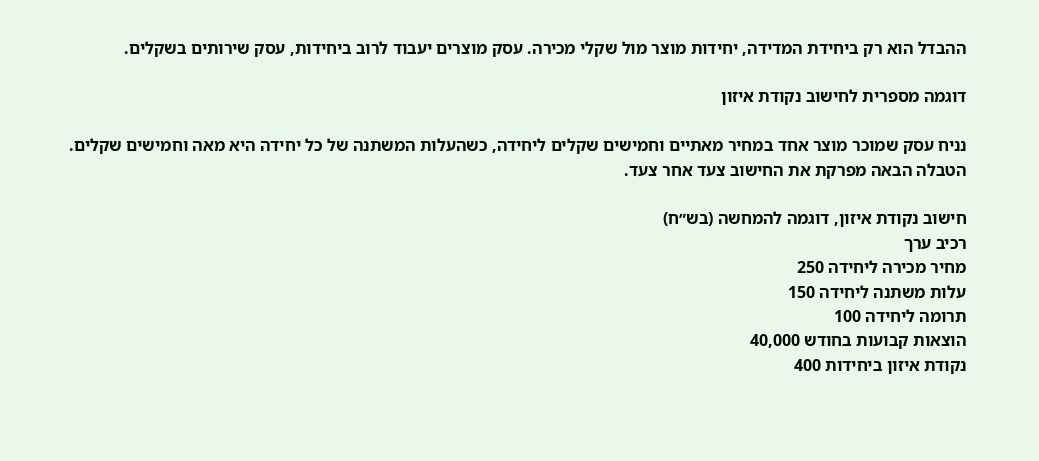ההבדל הוא רק ביחידת המדידה, יחידות מוצר מול שקלי מכירה. עסק מוצרים יעבוד לרוב ביחידות, עסק שירותים בשקלים.

דוגמה מספרית לחישוב נקודת איזון

נניח עסק שמוכר מוצר אחד במחיר מאתיים וחמישים שקלים ליחידה, כשהעלות המשתנה של כל יחידה היא מאה וחמישים שקלים. הטבלה הבאה מפרקת את החישוב צעד אחר צעד.

חישוב נקודת איזון, דוגמה להמחשה (בש״ח)
רכיב ערך
מחיר מכירה ליחידה 250
עלות משתנה ליחידה 150
תרומה ליחידה 100
הוצאות קבועות בחודש 40,000
נקודת איזון ביחידות 400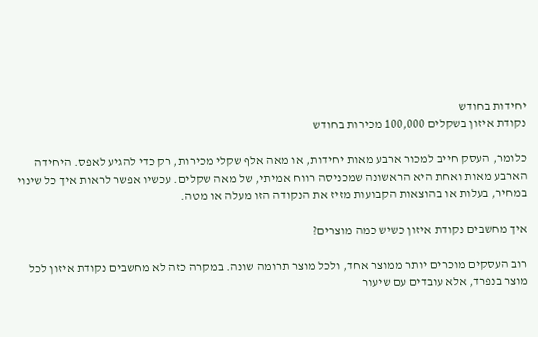יחידות בחודש
נקודת איזון בשקלים 100,000 מכירות בחודש

כלומר, העסק חייב למכור ארבע מאות יחידות, או מאה אלף שקלי מכירות, רק כדי להגיע לאפס. היחידה הארבע מאות ואחת היא הראשונה שמכניסה רווח אמיתי, של מאה שקלים. עכשיו אפשר לראות איך כל שינוי במחיר, בעלות או בהוצאות הקבועות מזיז את הנקודה הזו מעלה או מטה.

איך מחשבים נקודת איזון כשיש כמה מוצרים?

רוב העסקים מוכרים יותר ממוצר אחד, ולכל מוצר תרומה שונה. במקרה כזה לא מחשבים נקודת איזון לכל מוצר בנפרד, אלא עובדים עם שיעור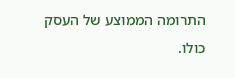התרומה הממוצע של העסק כולו.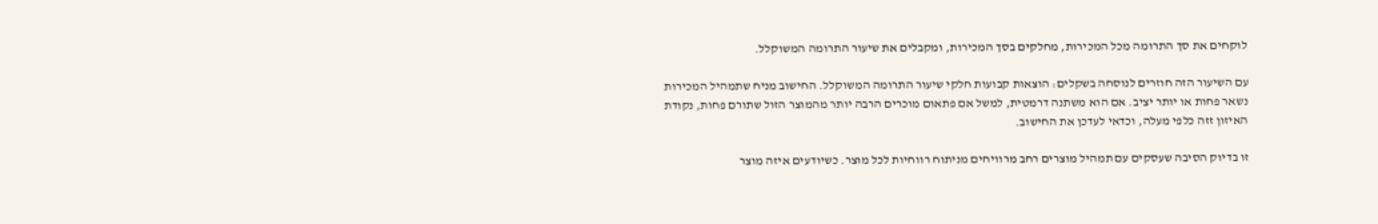לוקחים את סך התרומה מכל המכירות, מחלקים בסך המכירות, ומקבלים את שיעור התרומה המשוקלל.

עם השיעור הזה חוזרים לנוסחה בשקלים: הוצאות קבועות חלקי שיעור התרומה המשוקלל. החישוב מניח שתמהיל המכירות נשאר פחות או יותר יציב. אם הוא משתנה דרמטית, למשל אם פתאום מוכרים הרבה יותר מהמוצר הזול שתורם פחות, נקודת האיזון זזה כלפי מעלה, וכדאי לעדכן את החישוב.

זו בדיוק הסיבה שעסקים עם תמהיל מוצרים רחב מרוויחים מניתוח רווחיות לכל מוצר. כשיודעים איזה מוצר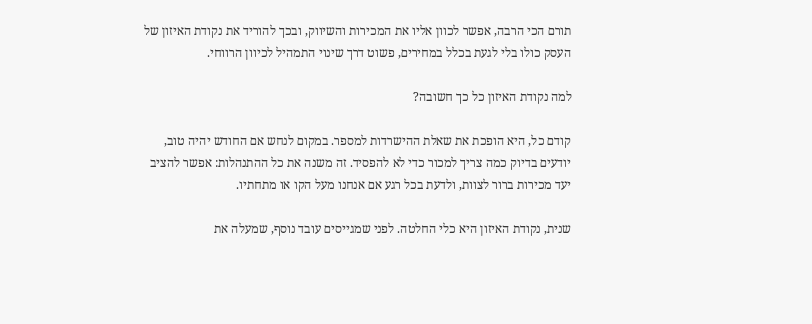תורם הכי הרבה, אפשר לכוון אליו את המכירות והשיווק, ובכך להוריד את נקודת האיזון של העסק כולו בלי לגעת בכלל במחירים, פשוט דרך שינוי התמהיל לכיוון הרווחי.

למה נקודת האיזון כל כך חשובה?

קודם כל, היא הופכת את שאלת ההישרדות למספר. במקום לנחש אם החודש יהיה טוב, יודעים בדיוק כמה צריך למכור כדי לא להפסיד. זה משנה את כל ההתנהלות: אפשר להציב יעד מכירות ברור לצוות, ולדעת בכל רגע אם אנחנו מעל הקו או מתחתיו.

שנית, נקודת האיזון היא כלי החלטה. לפני שמגייסים עובד נוסף, שמעלה את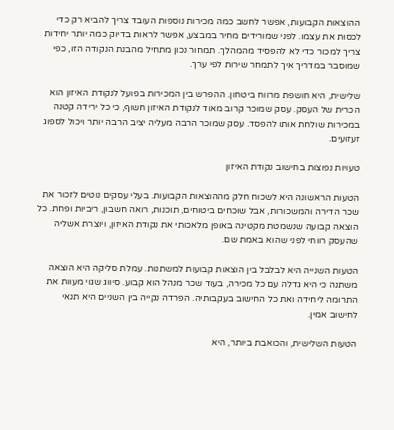ההוצאות הקבועות, אפשר לחשב כמה מכירות נוספות העובד צריך להביא רק כדי לכסות את עצמו. לפני שמורידים מחיר במבצע, אפשר לראות בדיוק כמה יותר יחידות צריך למכור כדי לא להפסיד מהמהלך. תמחור נכון מתחיל מהבנת הנקודה הזו, כפי שמוסבר במדריך איך לתמחר שירות לפי ערך.

שלישית, היא חושפת מרווח ביטחון. ההפרש בין המכירות בפועל לנקודת האיזון הוא הכרית של העסק. עסק שמוכר קרוב מאוד לנקודת האיזון חשוף, כי כל ירידה קטנה במכירות שולחת אותו להפסד. עסק שמוכר הרבה מעליה יציב הרבה יותר ויכול לספוג זעזועים.

טעויות נפוצות בחישוב נקודת האיזון

הטעות הראשונה היא לשכוח חלק מההוצאות הקבועות. בעלי עסקים נוטים לזכור את שכר הדירה והמשכורות, אבל שוכחים ביטוחים, תוכנות, רואה חשבון, ריביות ופחת. כל הוצאה קבועה שנשמטת מקטינה באופן מלאכותי את נקודת האיזון, ויוצרת אשליה שהעסק רווחי לפני שהוא באמת שם.

הטעות השנייה היא לבלבל בין הוצאות קבועות למשתנות. עמלת סליקה היא הוצאה משתנה כי היא גדלה עם כל מכירה, בעוד שכר מנהל הוא קבוע. סיווג שגוי מעוות את התרומה ליחידה ואת כל החישוב בעקבותיה. הפרדה נקייה בין השניים היא תנאי לחישוב אמין.

הטעות השלישית, והכואבת ביותר, היא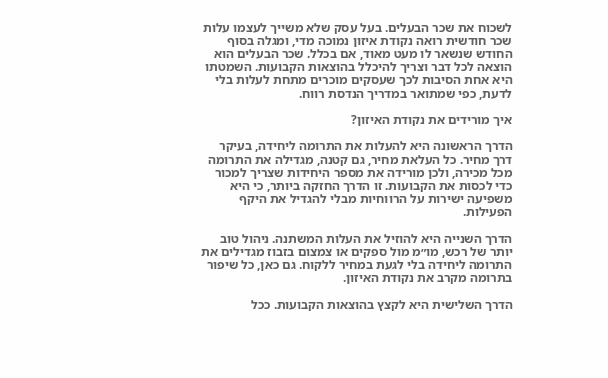לשכוח את שכר הבעלים. בעל עסק שלא משייך לעצמו עלות שכר חודשית רואה נקודת איזון נמוכה מדי, ומגלה בסוף החודש שנשאר לו מעט מאוד, אם בכלל. שכר הבעלים הוא הוצאה לכל דבר וצריך להיכלל בהוצאות הקבועות. השמטתו היא אחת הסיבות לכך שעסקים מוכרים מתחת לעלות בלי לדעת, כפי שמתואר במדריך הנדסת רווח.

איך מורידים את נקודת האיזון?

הדרך הראשונה היא להעלות את התרומה ליחידה, בעיקר דרך מחיר. כל העלאת מחיר, גם קטנה, מגדילה את התרומה מכל מכירה, ולכן מורידה את מספר היחידות שצריך למכור כדי לכסות את הקבועות. זו הדרך החזקה ביותר, כי היא משפיעה ישירות על הרווחיות מבלי להגדיל את היקף הפעילות.

הדרך השנייה היא להוזיל את העלות המשתנה. ניהול טוב יותר של רכש, מו״מ מול ספקים או צמצום בזבוז מגדילים את התרומה ליחידה בלי לגעת במחיר ללקוח. גם כאן, כל שיפור בתרומה מקרב את נקודת האיזון.

הדרך השלישית היא לקצץ בהוצאות הקבועות. ככל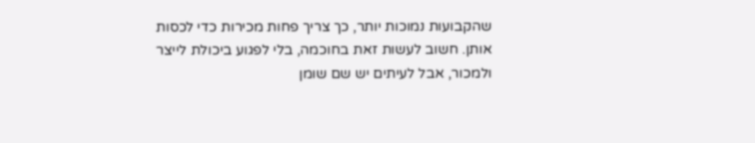שהקבועות נמוכות יותר, כך צריך פחות מכירות כדי לכסות אותן. חשוב לעשות זאת בחוכמה, בלי לפגוע ביכולת לייצר ולמכור, אבל לעיתים יש שם שומן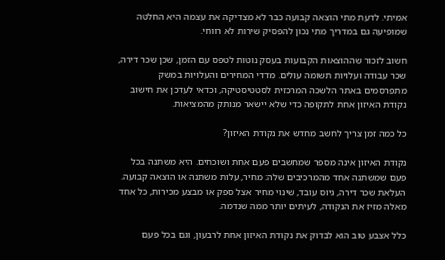אמיתי. לדעת מתי הוצאה קבועה כבר לא מצדיקה את עצמה היא החלטה שמופיעה גם במדריך מתי נכון להפסיק שירות לא רווחי.

חשוב לזכור שההוצאות הקבועות בעסק נוטות לטפס עם הזמן, שכן שכר דירה, שכר עבודה ועלויות תשומה עולים. מדדי המחירים והעלויות במשק מתפרסמים באתר הלשכה המרכזית לסטטיסטיקה, וכדאי לעדכן את חישוב נקודת האיזון אחת לתקופה כדי שלא יישאר מנותק מהמציאות.

כל כמה זמן צריך לחשב מחדש את נקודת האיזון?

נקודת האיזון אינה מספר שמחשבים פעם אחת ושוכחים. היא משתנה בכל פעם שמשתנה אחד מהמרכיבים שלה: מחיר, עלות משתנה או הוצאה קבועה. העלאת שכר דירה, גיוס עובד, שינוי מחיר אצל ספק או מבצע מכירות, כל אחד מאלה מזיז את הנקודה, לעיתים יותר ממה שנדמה.

כלל אצבע טוב הוא לבדוק את נקודת האיזון אחת לרבעון, וגם בכל פעם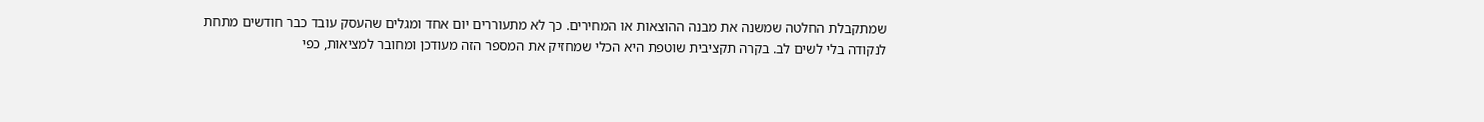שמתקבלת החלטה שמשנה את מבנה ההוצאות או המחירים. כך לא מתעוררים יום אחד ומגלים שהעסק עובד כבר חודשים מתחת לנקודה בלי לשים לב. בקרה תקציבית שוטפת היא הכלי שמחזיק את המספר הזה מעודכן ומחובר למציאות, כפי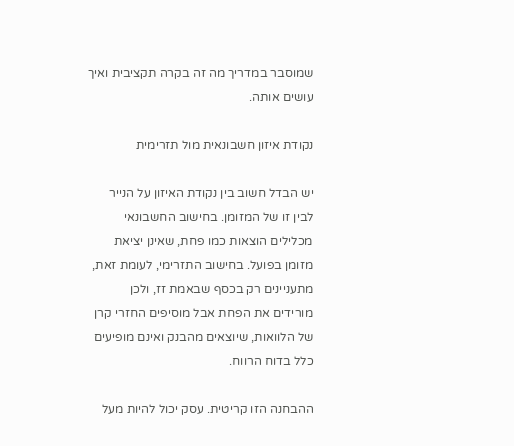שמוסבר במדריך מה זה בקרה תקציבית ואיך עושים אותה.

נקודת איזון חשבונאית מול תזרימית

יש הבדל חשוב בין נקודת האיזון על הנייר לבין זו של המזומן. בחישוב החשבונאי מכלילים הוצאות כמו פחת, שאינן יציאת מזומן בפועל. בחישוב התזרימי, לעומת זאת, מתעניינים רק בכסף שבאמת זז, ולכן מורידים את הפחת אבל מוסיפים החזרי קרן של הלוואות, שיוצאים מהבנק ואינם מופיעים כלל בדוח הרווח.

ההבחנה הזו קריטית. עסק יכול להיות מעל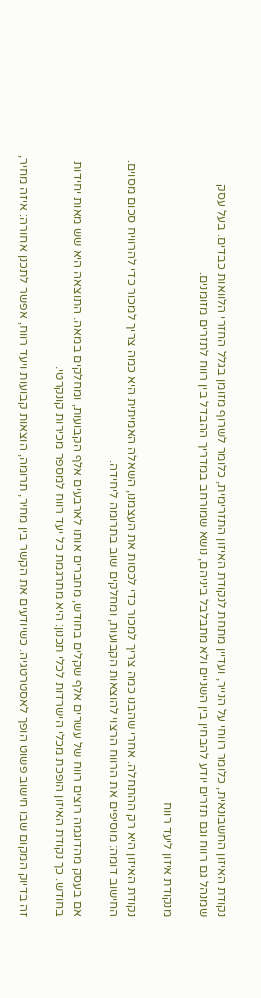נקודת האיזון החשבונאית, כלומר רווחי על הנייר, ועדיין מתחת לנקודת האיזון התזרימית, כלומר לשרוף מזומן בגלל החזרי הלוואות כבדים. בעל עסק שמנהל גם רווח וגם תזרים יודע להבחין בין השניים ולא מתבלבל ביניהם, נושא שמורחב במדריך ההבדל בין רווח לתזרים מזומנים.

מנקודת איזון ליעד רווח

נקודת האיזון היא רק ההתחלה. אחרי שהבנו כמה צריך למכור כדי לכסות את העצמנו, השאלה האמיתית היא כמה צריך למכור כדי להרוויח סכום מסוים. החישוב דומה: מוסיפים את הרווח הרצוי להוצאות הקבועות, ומחלקים שוב בתרומה ליחידה.

אם בעסק מהדוגמה רוצים רווח של עשרים אלף שקלים בחודש, מחברים אותו לארבעים אלף הקבועות, ומחלקים במאה. התוצאה היא שש מאות יחידות בחודש. כך נקודת האיזון הופכת מכלי הישרדות לכלי תכנון: היא מתרגמת כל יעד רווח למספר מכירות קונקרטי.

זה בדיוק המקום שבו חישוב פשוט הופך לאסטרטגיה. כשיודעים את הקשר בין מחיר, תרומה, הוצאות קבועות ויעד רווח, אפשר לתכנן אחורה: איזה מחיר,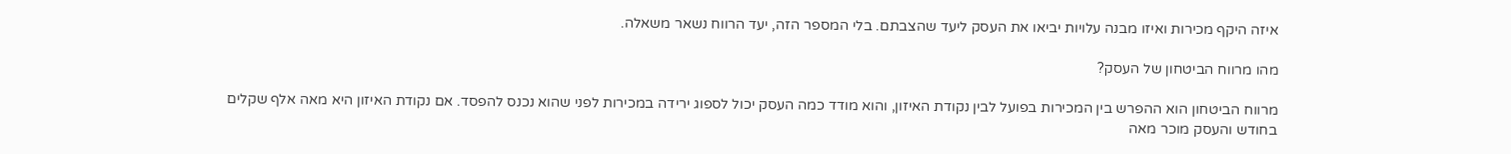איזה היקף מכירות ואיזו מבנה עלויות יביאו את העסק ליעד שהצבתם. בלי המספר הזה, יעד הרווח נשאר משאלה.

מהו מרווח הביטחון של העסק?

מרווח הביטחון הוא ההפרש בין המכירות בפועל לבין נקודת האיזון, והוא מודד כמה העסק יכול לספוג ירידה במכירות לפני שהוא נכנס להפסד. אם נקודת האיזון היא מאה אלף שקלים בחודש והעסק מוכר מאה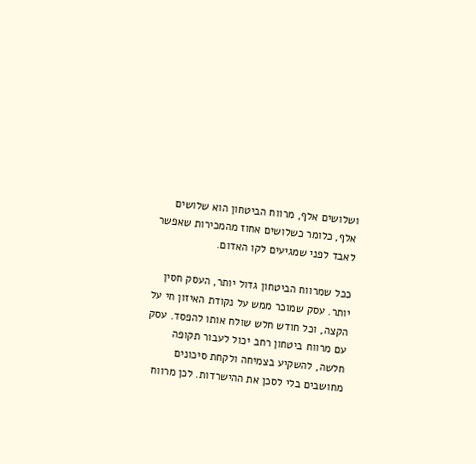ושלושים אלף, מרווח הביטחון הוא שלושים אלף, כלומר כשלושים אחוז מהמכירות שאפשר לאבד לפני שמגיעים לקו האדום.

ככל שמרווח הביטחון גדול יותר, העסק חסין יותר. עסק שמוכר ממש על נקודת האיזון חי על הקצה, וכל חודש חלש שולח אותו להפסד. עסק עם מרווח ביטחון רחב יכול לעבור תקופה חלשה, להשקיע בצמיחה ולקחת סיכונים מחושבים בלי לסכן את ההישרדות. לכן מרווח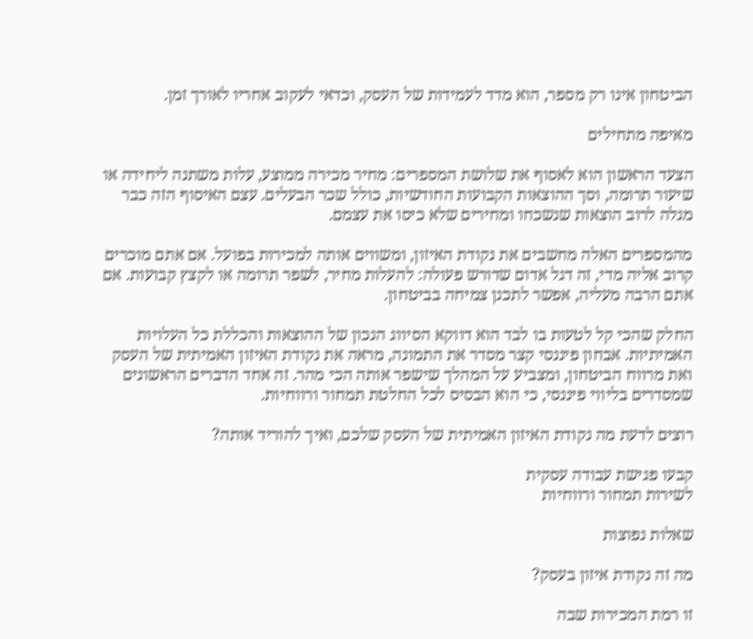הביטחון אינו רק מספר, הוא מדד לעמידות של העסק, וכדאי לעקוב אחריו לאורך זמן.

מאיפה מתחילים

הצעד הראשון הוא לאסוף את שלושת המספרים: מחיר מכירה ממוצע, עלות משתנה ליחידה או שיעור תרומה, וסך ההוצאות הקבועות החודשיות, כולל שכר הבעלים. עצם האיסוף הזה כבר מגלה לרוב הוצאות שנשכחו ומחירים שלא כיסו את עצמם.

מהמספרים האלה מחשבים את נקודת האיזון, ומשווים אותה למכירות בפועל. אם אתם מוכרים קרוב אליה מדי, זה דגל אדום שדורש פעולה: להעלות מחיר, לשפר תרומה או לקצץ קבועות. אם אתם הרבה מעליה, אפשר לתכנן צמיחה בביטחון.

החלק שהכי קל לטעות בו לבד הוא דווקא הסיווג הנכון של ההוצאות והכללת כל העלויות האמיתיות. אבחון פיננסי קצר מסדר את התמונה, מראה את נקודת האיזון האמיתית של העסק ואת מרווח הביטחון, ומצביע על המהלך שישפר אותה הכי מהר. זה אחד הדברים הראשונים שמסדרים בליווי פיננסי, כי הוא הבסיס לכל החלטת תמחור ורווחיות.

רוצים לדעת מה נקודת האיזון האמיתית של העסק שלכם, ואיך להוריד אותה?

קבעו פגישת עבודה עסקית
לשירות תמחור ורווחיות

שאלות נפוצות

מה זה נקודת איזון בעסק?

זו רמת המכירות שבה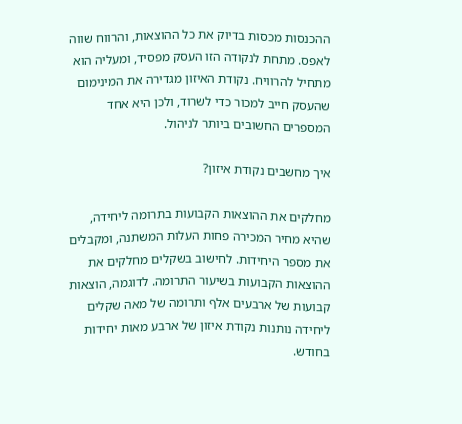ההכנסות מכסות בדיוק את כל ההוצאות, והרווח שווה לאפס. מתחת לנקודה הזו העסק מפסיד, ומעליה הוא מתחיל להרוויח. נקודת האיזון מגדירה את המינימום שהעסק חייב למכור כדי לשרוד, ולכן היא אחד המספרים החשובים ביותר לניהול.

איך מחשבים נקודת איזון?

מחלקים את ההוצאות הקבועות בתרומה ליחידה, שהיא מחיר המכירה פחות העלות המשתנה, ומקבלים את מספר היחידות. לחישוב בשקלים מחלקים את ההוצאות הקבועות בשיעור התרומה. לדוגמה, הוצאות קבועות של ארבעים אלף ותרומה של מאה שקלים ליחידה נותנות נקודת איזון של ארבע מאות יחידות בחודש.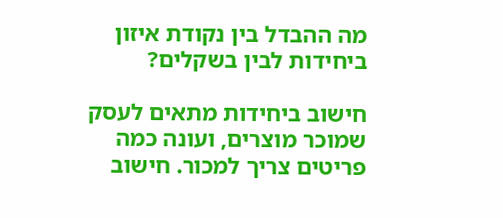מה ההבדל בין נקודת איזון ביחידות לבין בשקלים?

חישוב ביחידות מתאים לעסק שמוכר מוצרים, ועונה כמה פריטים צריך למכור. חישוב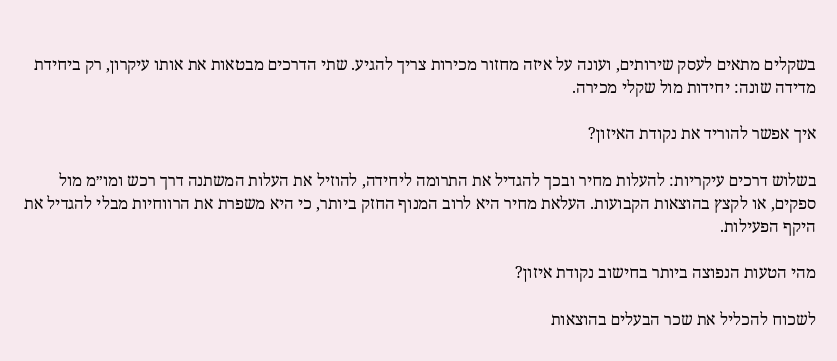בשקלים מתאים לעסק שירותים, ועונה על איזה מחזור מכירות צריך להגיע. שתי הדרכים מבטאות את אותו עיקרון, רק ביחידת מדידה שונה: יחידות מול שקלי מכירה.

איך אפשר להוריד את נקודת האיזון?

בשלוש דרכים עיקריות: להעלות מחיר ובכך להגדיל את התרומה ליחידה, להוזיל את העלות המשתנה דרך רכש ומו״מ מול ספקים, או לקצץ בהוצאות הקבועות. העלאת מחיר היא לרוב המנוף החזק ביותר, כי היא משפרת את הרווחיות מבלי להגדיל את היקף הפעילות.

מהי הטעות הנפוצה ביותר בחישוב נקודת איזון?

לשכוח להכליל את שכר הבעלים בהוצאות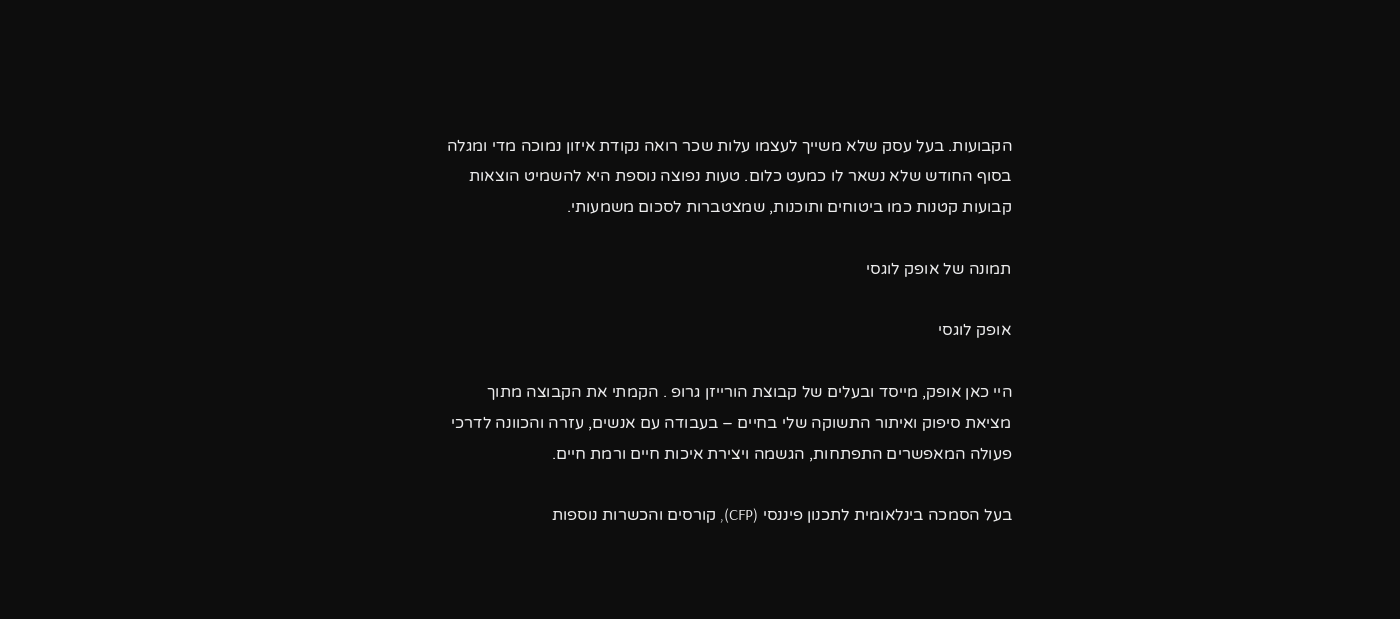הקבועות. בעל עסק שלא משייך לעצמו עלות שכר רואה נקודת איזון נמוכה מדי ומגלה בסוף החודש שלא נשאר לו כמעט כלום. טעות נפוצה נוספת היא להשמיט הוצאות קבועות קטנות כמו ביטוחים ותוכנות, שמצטברות לסכום משמעותי.

תמונה של אופק לוגסי

אופק לוגסי

היי כאן אופק, מייסד ובעלים של קבוצת הורייזן גרופ . הקמתי את הקבוצה מתוך מציאת סיפוק ואיתור התשוקה שלי בחיים – בעבודה עם אנשים, עזרה והכוונה לדרכי פעולה המאפשרים התפתחות, הגשמה ויצירת איכות חיים ורמת חיים.

בעל הסמכה בינלאומית לתכנון פיננסי (CFP), קורסים והכשרות נוספות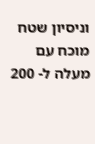וניסיון שטח מוכח עם מעלה ל- 200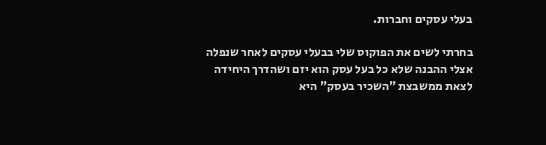בעלי עסקים וחברות.

בחרתי לשים את הפוקוס שלי בבעלי עסקים לאחר שנפלה אצלי ההבנה שלא כל בעל עסק הוא יזם ושהדרך היחידה לצאת ממשבצת "השכיר בעסק" היא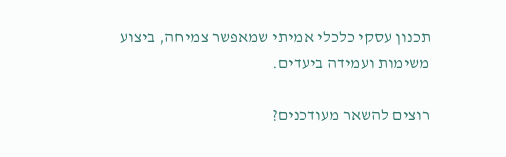תכנון עסקי כלכלי אמיתי שמאפשר צמיחה, ביצוע משימות ועמידה ביעדים.

רוצים להשאר מעודכנים?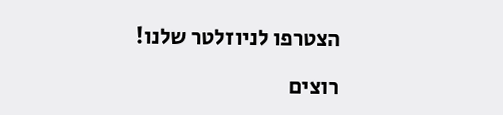הצטרפו לניוזלטר שלנו!

רוצים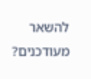להשאר מעודכנים?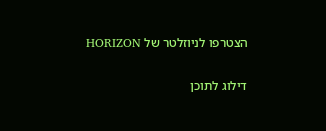הצטרפו לניוזלטר של HORIZON

דילוג לתוכן